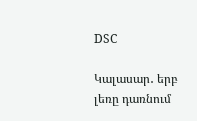DSC

Կալասար․ երբ լեռը դառնում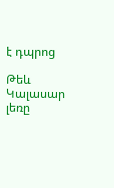է դպրոց

Թեև Կալասար լեռը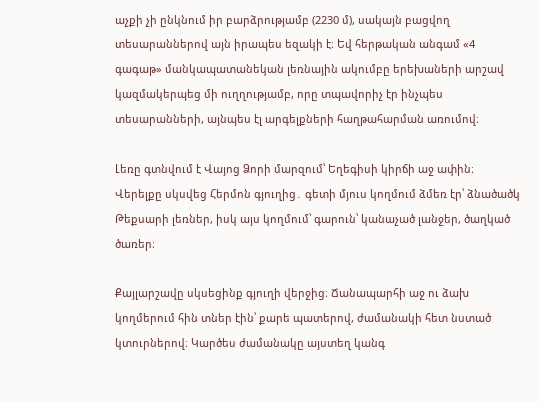աչքի չի ընկնում իր բարձրությամբ (2230 մ), սակայն բացվող տեսարաններով այն իրապես եզակի է։ Եվ հերթական անգամ «4 գագաթ» մանկապատանեկան լեռնային ակումբը երեխաների արշավ կազմակերպեց մի ուղղությամբ, որը տպավորիչ էր ինչպես տեսարանների, այնպես էլ արգելքների հաղթահարման առումով։

Լեռը գտնվում է Վայոց Ձորի մարզում՝ Եղեգիսի կիրճի աջ ափին։ Վերելքը սկսվեց Հերմոն գյուղից․ գետի մյուս կողմում ձմեռ էր՝ ձնածածկ Թեքսարի լեռներ, իսկ այս կողմում՝ գարուն՝ կանաչած լանջեր, ծաղկած ծառեր։

Քայլարշավը սկսեցինք գյուղի վերջից։ Ճանապարհի աջ ու ձախ կողմերում հին տներ էին՝ քարե պատերով, ժամանակի հետ նստած կտուրներով։ Կարծես ժամանակը այստեղ կանգ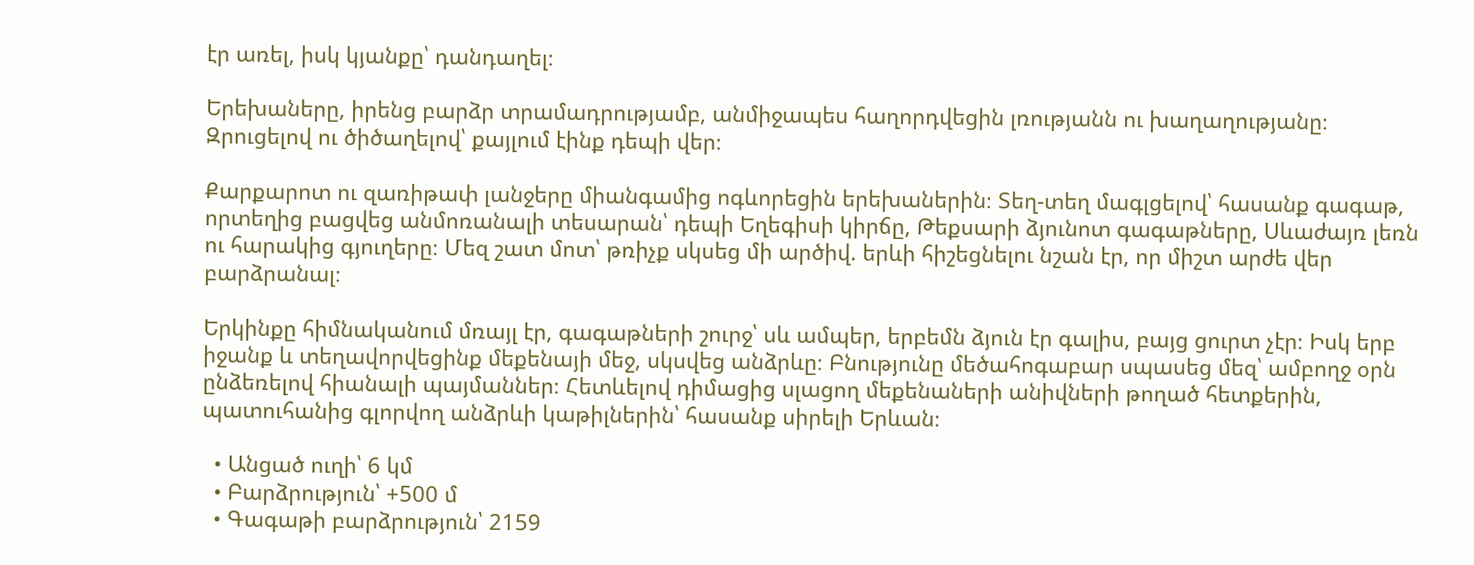էր առել, իսկ կյանքը՝ դանդաղել։

Երեխաները, իրենց բարձր տրամադրությամբ, անմիջապես հաղորդվեցին լռությանն ու խաղաղությանը։ Զրուցելով ու ծիծաղելով՝ քայլում էինք դեպի վեր։

Քարքարոտ ու զառիթափ լանջերը միանգամից ոգևորեցին երեխաներին։ Տեղ-տեղ մագլցելով՝ հասանք գագաթ, որտեղից բացվեց անմոռանալի տեսարան՝ դեպի Եղեգիսի կիրճը, Թեքսարի ձյունոտ գագաթները, Սևաժայռ լեռն ու հարակից գյուղերը։ Մեզ շատ մոտ՝ թռիչք սկսեց մի արծիվ. երևի հիշեցնելու նշան էր, որ միշտ արժե վեր բարձրանալ։

Երկինքը հիմնականում մռայլ էր, գագաթների շուրջ՝ սև ամպեր, երբեմն ձյուն էր գալիս, բայց ցուրտ չէր։ Իսկ երբ իջանք և տեղավորվեցինք մեքենայի մեջ, սկսվեց անձրևը։ Բնությունը մեծահոգաբար սպասեց մեզ՝ ամբողջ օրն ընձեռելով հիանալի պայմաններ։ Հետևելով դիմացից սլացող մեքենաների անիվների թողած հետքերին, պատուհանից գլորվող անձրևի կաթիլներին՝ հասանք սիրելի Երևան։

  • Անցած ուղի՝ 6 կմ
  • Բարձրություն՝ +500 մ
  • Գագաթի բարձրություն՝ 2159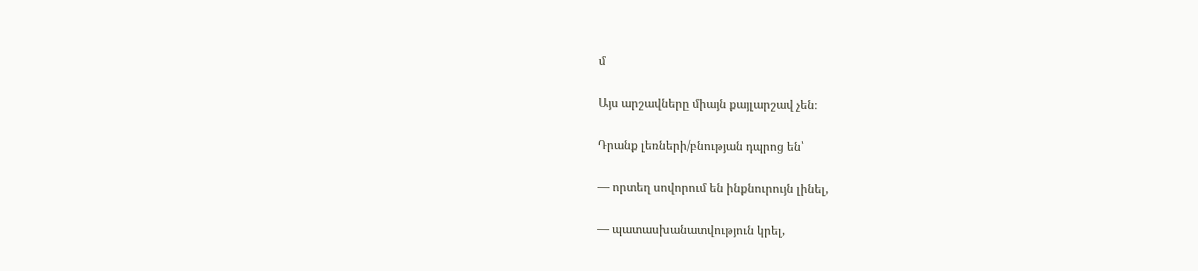մ

Այս արշավները միայն քայլարշավ չեն։

Դրանք լեռների/բնության դպրոց են՝

— որտեղ սովորում են ինքնուրույն լինել,

— պատասխանատվություն կրել,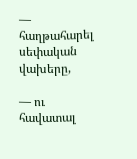— հաղթահարել սեփական վախերը,

— ու հավատալ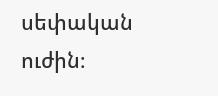սեփական ուժին։